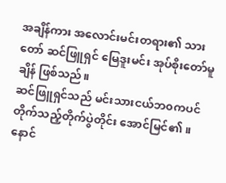အချိန်ကား အလောင်းမင်းတရား၏ သားတော် ဆင်ဖြူရှင် မြေဒူးမင်း အုပ်စိုးတော်မူချိန် ဖြစ်သည်။
ဆင်ဖြူရှင်သည် မင်းသားငယ်ဘ၀ကပင် တိုက်သည့်တိုက်ပွဲတိုင်း အောင်မြင်၏ ။ နောင်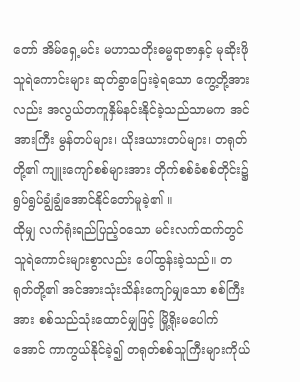တော် အိမ်ရှေ့မင်း မဟာသတိုးဓမ္မရာဇာနှင့် မုဆိုးဖိုသူရဲကောင်းများ ဆုတ်ခွာပြေးခဲ့ရသော ကွေ့တို့အားလည်း အလွယ်တကူနှိမ်နင်းနိုင်ခဲ့သည်သာမက အင်အားကြီး မွန်တပ်များ၊ ယိုးဒယားတပ်များ၊ တရုတ်တို့၏ ကျူးကျော်စစ်များအား တိုက်စစ်ခံစစ်တိုင်း၌ ရွပ်ရွပ်ချွံချွံအောင်နိုင်တော်မူခဲ့၏ ။
ထိုမျှ လက်ရုံးရည်ပြည့်ဝသော မင်းလက်ထက်တွင် သူရဲကောင်းများစွာလည်း ပေါ်ထွန်းခဲ့သည်။ တရုတ်တို့၏ အင်အားသုံးသိန်းကျော်မျှသော စစ်ကြီးအား စစ်သည်သုံးထောင်မျှဖြင့် မြို့ရိုးမပေါက်အောင် ကာကွယ်နိုင်ခဲ့၍ တရုတ်စစ်သူကြီးများကိုယ်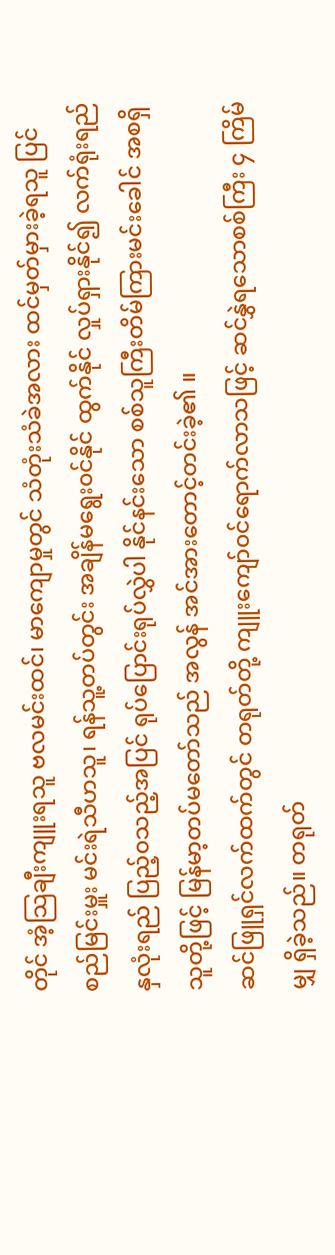တိုင် အံ့သြချီးကျူးရသူ ဗလမင်းထင်၊ မာကျောမှုတွင် သံတုံးသံခဲအလား ထင်မှတ်မှားခဲ့ရသူ ပြင်စည်မြင်းမှူး မင်းရဲသီဟသူ၊ ရန်သူ့တပ်တွင်း အချိန်မရွေး၀င်နိုင် ထွက်နိုင် လှုပ်ရှားနိုင်၍ လက်ရုံးရည်နှလုံးရည် ပြည့်၀သည့်အပြင် ရုပ်ပြောင်းရုပ်လွှဲပါ နိုင်နင်းသော စစ်သူကြီးတိမ်ကြားမင်းခေါင် အစရှိသူတို့ဖြင့် မြန်မာ့တပ်မတော်သည် အလွန် အင်အားတောင့်တင်းခဲ့၏ ။
ဆင်ဖြူရှင်လက်ထက်တွင် တရုတ်တို့ ကျူးကျော်၀င်ရောက်လာသဖြင့် ဆင်နွှဲရသောစစ်ကြီး ၄ ကြိမ်မျှ ရှိခဲ့သည်။ တရုတ်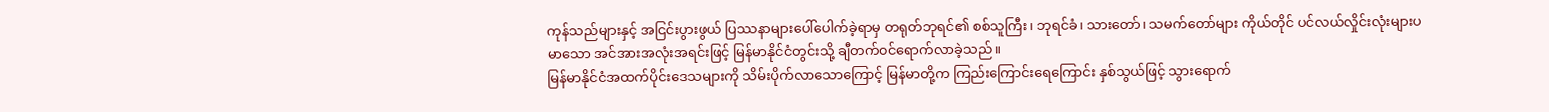ကုန်သည်များနှင့် အငြင်းပွားဖွယ် ပြဿနာများပေါ်ပေါက်ခဲ့ရာမှ တရုတ်ဘုရင်၏ စစ်သူကြီး၊ ဘုရင်ခံ၊ သားတော်၊ သမက်တော်များ ကိုယ်တိုင် ပင်လယ်လှိုင်းလုံးများပမာသော အင်အားအလုံးအရင်းဖြင့် မြန်မာနိုင်ငံတွင်းသို့ ချီတက်၀င်ရောက်လာခဲ့သည်။
မြန်မာနိုင်ငံအထက်ပိုင်းဒေသများကို သိမ်းပိုက်လာသောကြောင့် မြန်မာတို့က ကြည်းကြောင်းရေကြောင်း နှစ်သွယ်ဖြင့် သွားရောက်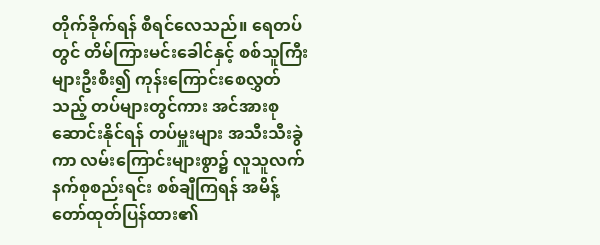တိုက်ခိုက်ရန် စီရင်လေသည်။ ရေတပ်တွင် တိမ်ကြားမင်းခေါင်နှင့် စစ်သူကြီးများဦးစီး၍ ကုန်းကြောင်းစေလွှတ်သည့် တပ်များတွင်ကား အင်အားစုဆောင်းနိုင်ရန် တပ်မှူးများ အသီးသီးခွဲကာ လမ်းကြောင်းများစွာ၌ လူသူလက်နက်စုစည်းရင်း စစ်ချီကြရန် အမိန့်တော်ထုတ်ပြန်ထား၏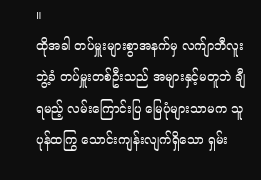။
ထိုအခါ တပ်မှူးများစွာအနက်မှ လက်ျာဘီလူးဘွဲ့ခံ တပ်မှူးတစ်ဦးသည် အများနှင့်မတူဘဲ ချီရမည့် လမ်းကြောင်းပြ မြေပုံများသာမက သူပုန်ထကြွ သောင်းကျန်းလျက်ရှိသော ရှမ်း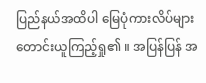ပြည်နယ်အထိပါ မြေပုံကားလိပ်များ တောင်းယူကြည့်ရှု၏ ။ အပြန်ပြန် အ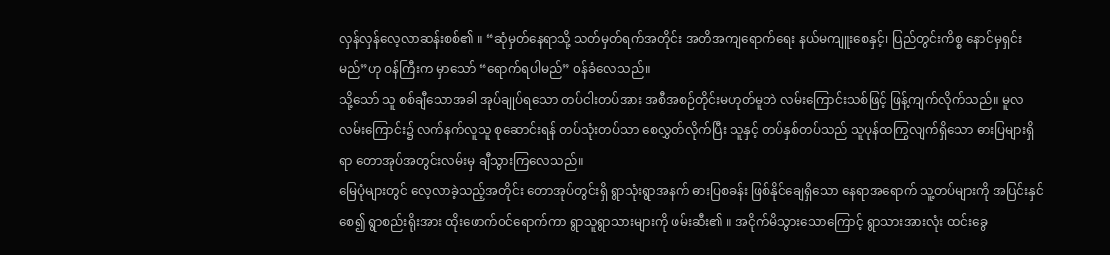လှန်လှန်လေ့လာဆန်းစစ်၏ ။ “ဆုံမှတ်နေရာသို့ သတ်မှတ်ရက်အတိုင်း အတိအကျရောက်ရေး နယ်မကျူးစေနှင့်၊ ပြည်တွင်းကိစ္စ နောင်မှရှင်းမည်”ဟု ဝန်ကြီးက မှာသော် “ရောက်ရပါမည်” ၀န်ခံလေသည်။
သို့သော် သူ စစ်ချီသောအခါ အုပ်ချုပ်ရသော တပ်ငါးတပ်အား အစီအစဉ်တိုင်းမဟုတ်မူဘဲ လမ်းကြောင်းသစ်ဖြင့် ဖြန့်ကျက်လိုက်သည်။ မူလလမ်းကြောင်း၌ လက်နက်လူသူ စုဆောင်းရန် တပ်သုံးတပ်သာ စေလွှတ်လိုက်ပြီး သူနှင့် တပ်နှစ်တပ်သည် သူပုန်ထကြွလျက်ရှိသော ဓားပြများရှိရာ တောအုပ်အတွင်းလမ်းမှ ချီသွားကြလေသည်။
မြေပုံများတွင် လေ့လာခဲ့သည့်အတိုင်း တောအုပ်တွင်းရှိ ရွာသုံးရွာအနက် ဓားပြစခန်း ဖြစ်နိုင်ချေရှိသော နေရာအရောက် သူ့တပ်များကို အပြင်းနှင်စေ၍ ရွာစည်းရိုးအား ထိုးဖောက်၀င်ရောက်ကာ ရွာသူရွာသားများကို ဖမ်းဆီး၏ ။ အငိုက်မိသွားသောကြောင့် ရွာသားအားလုံး ထင်းခွေ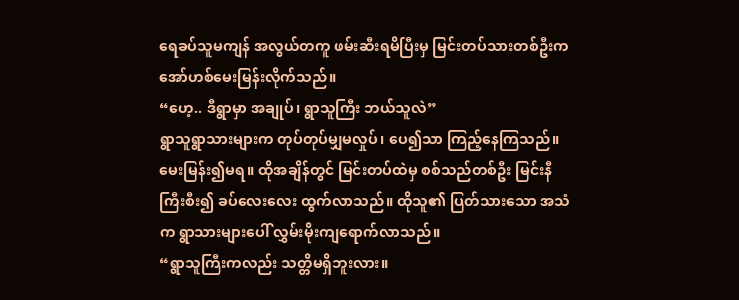ရေခပ်သူမကျန် အလွယ်တကူ ဖမ်းဆီးရမိပြီးမှ မြင်းတပ်သားတစ်ဦးက အော်ဟစ်မေးမြန်းလိုက်သည်။
“ဟေ့.. ဒီရွာမှာ အချုပ်၊ ရွာသူကြီး ဘယ်သူလဲ”
ရွာသူရွာသားများက တုပ်တုပ်မျှမလှုပ်၊ ပေ၍သာ ကြည့်နေကြသည်။ မေးမြန်း၍မရ။ ထိုအချိန်တွင် မြင်းတပ်ထဲမှ စစ်သည်တစ်ဦး မြင်းနီကြီးစီး၍ ခပ်လေးလေး ထွက်လာသည်။ ထိုသူ၏ ပြတ်သားသော အသံက ရွာသားများပေါ် လွှမ်းမိုးကျရောက်လာသည်။
“ရွာသူကြီးကလည်း သတ္တိမရှိဘူးလား။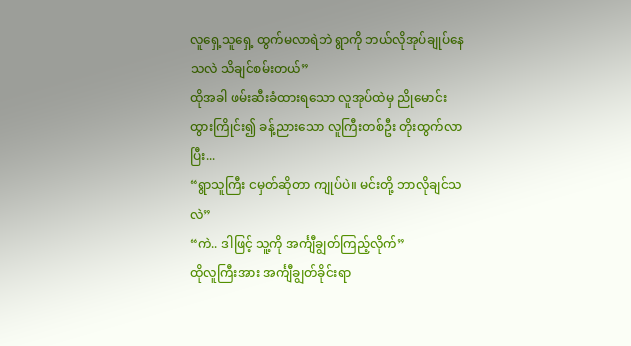လူရှေ့သူရှေ့ ထွက်မလာရဲဘဲ ရွာကို ဘယ်လိုအုပ်ချုပ်နေသလဲ သိချင်စမ်းတယ်”
ထိုအခါ ဖမ်းဆီးခံထားရသော လူအုပ်ထဲမှ ညိုမောင်းထွားကြိုင်း၍ ခန့်ညားသော လူကြီးတစ်ဦး တိုးထွက်လာပြီး...
“ရွာသူကြီး ငမှတ်ဆိုတာ ကျုပ်ပဲ။ မင်းတို့ ဘာလိုချင်သလဲ”
“ကဲ.. ဒါဖြင့် သူ့ကို အင်္ကျီချွတ်ကြည့်လိုက်”
ထိုလူကြီးအား အင်္ကျီချွတ်ခိုင်းရာ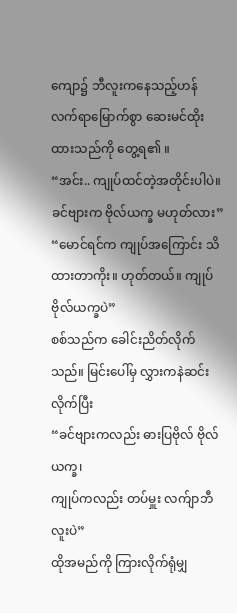ကျော၌ ဘီလူးကနေသည့်ဟန် လက်ရာမြောက်စွာ ဆေးမင်ထိုးထားသည်ကို တွေ့ရ၏ ။
“အင်း.. ကျုပ်ထင်တဲ့အတိုင်းပါပဲ။ ခင်ဗျားက ဗိုလ်ယက္ခ မဟုတ်လား”
“မောင်ရင်က ကျုပ်အကြောင်း သိထားတာကိုး။ ဟုတ်တယ်။ ကျုပ် ဗိုလ်ယက္ခပဲ”
စစ်သည်က ခေါင်းညိတ်လိုက်သည်။ မြင်းပေါ်မှ လွှားကနဲဆင်းလိုက်ပြီး
“ခင်ဗျားကလည်း ဓားပြဗိုလ် ဗိုလ်ယက္ခ၊
ကျုပ်ကလည်း တပ်မှူး လက်ျာဘီလူးပဲ”
ထိုအမည်ကို ကြားလိုက်ရုံမျှ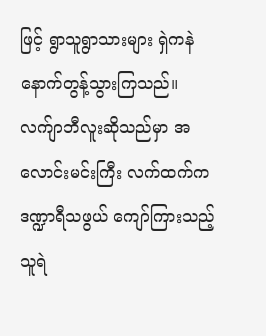ဖြင့် ရွာသူရွာသားများ ရှဲကနဲ နောက်တွန့်သွားကြသည်။ လက်ျာဘီလူးဆိုသည်မှာ အလောင်းမင်းကြီး လက်ထက်က ဒဏ္ဍာရီသဖွယ် ကျော်ကြားသည့် သူရဲ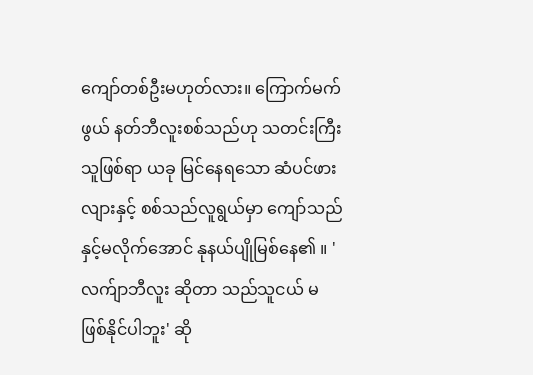ကျော်တစ်ဦးမဟုတ်လား။ ကြောက်မက်ဖွယ် နတ်ဘီလူးစစ်သည်ဟု သတင်းကြီးသူဖြစ်ရာ ယခု မြင်နေရသော ဆံပင်ဖားလျားနှင့် စစ်သည်လူရွယ်မှာ ကျော်သည်နှင့်မလိုက်အောင် နုနယ်ပျိုမြစ်နေ၏ ။ 'လက်ျာဘီလူး ဆိုတာ သည်သူငယ် မဖြစ်နိုင်ပါဘူး' ဆို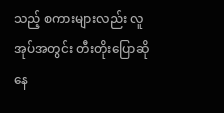သည့် စကားများလည်း လူအုပ်အတွင်း တီးတိုးပြောဆိုနေ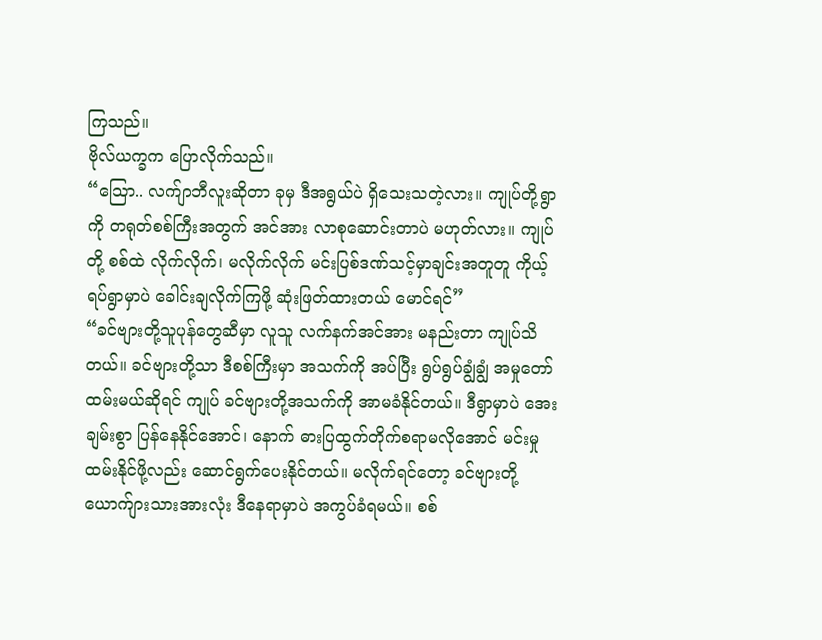ကြသည်။
ဗိုလ်ယက္ခက ပြောလိုက်သည်။
“သြော.. လက်ျာဘီလူးဆိုတာ ခုမှ ဒီအရွယ်ပဲ ရှိသေးသတဲ့လား။ ကျုပ်တို့ရွာကို တရုတ်စစ်ကြီးအတွက် အင်အား လာစုဆောင်းတာပဲ မဟုတ်လား။ ကျုပ်တို့ စစ်ထဲ လိုက်လိုက်၊ မလိုက်လိုက် မင်းပြစ်ဒဏ်သင့်မှာချင်းအတူတူ ကိုယ့်ရပ်ရွာမှာပဲ ခေါင်းချလိုက်ကြဖို့ ဆုံးဖြတ်ထားတယ် မောင်ရင်”
“ခင်ဗျားတို့သူပုန်တွေဆီမှာ လူသူ လက်နက်အင်အား မနည်းတာ ကျုပ်သိတယ်။ ခင်ဗျားတို့သာ ဒီစစ်ကြီးမှာ အသက်ကို အပ်ပြီး ရွပ်ရွပ်ချွံချွံ အမှုတော်ထမ်းမယ်ဆိုရင် ကျုပ် ခင်ဗျားတို့အသက်ကို အာမခံနိုင်တယ်။ ဒီရွာမှာပဲ အေးချမ်းစွာ ပြန်နေနိုင်အောင်၊ နောက် ဓားပြထွက်တိုက်စရာမလိုအောင် မင်းမှုထမ်းနိုင်ဖို့လည်း ဆောင်ရွက်ပေးနိုင်တယ်။ မလိုက်ရင်တော့ ခင်ဗျားတို့ ယောက်ျားသားအားလုံး ဒီနေရာမှာပဲ အကွပ်ခံရမယ်။ စစ်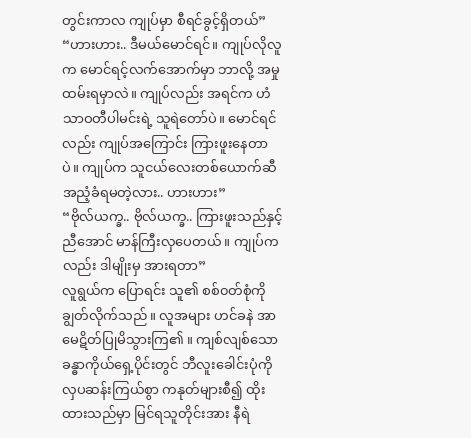တွင်းကာလ ကျုပ်မှာ စီရင်ခွင့်ရှိတယ်”
“ဟားဟား.. ဒီမယ်မောင်ရင်။ ကျုပ်လိုလူက မောင်ရင့်လက်အောက်မှာ ဘာလို့ အမှုထမ်းရမှာလဲ။ ကျုပ်လည်း အရင်က ဟံသာဝတီပါမင်းရဲ့ သူရဲတော်ပဲ။ မောင်ရင်လည်း ကျုပ်အကြောင်း ကြားဖူးနေတာပဲ။ ကျုပ်က သူငယ်လေးတစ်ယောက်ဆီ အညံ့ခံရမတဲ့လား.. ဟားဟား”
“ဗိုလ်ယက္ခ.. ဗိုလ်ယက္ခ.. ကြားဖူးသည်နှင့် ညီအောင် မာန်ကြီးလှပေတယ်။ ကျုပ်ကလည်း ဒါမျိုးမှ အားရတာ”
လူရွယ်က ပြောရင်း သူ၏ စစ်၀တ်စုံကို ချွတ်လိုက်သည်။ လူအများ ဟင်ခနဲ အာမေဋိတ်ပြုမိသွားကြ၏ ။ ကျစ်လျစ်သော ခန္ဓာကိုယ်ရှေ့ပိုင်းတွင် ဘီလူးခေါင်းပုံကို လှပဆန်းကြယ်စွာ ကနုတ်များစီ၍ ထိုးထားသည်မှာ မြင်ရသူတိုင်းအား နီရဲ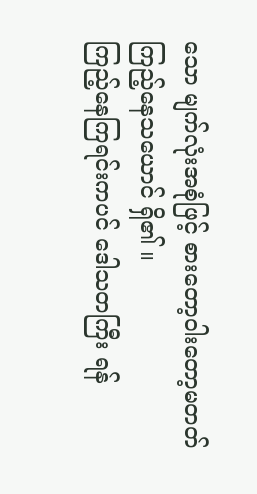သော မျက်လုံးအစုံဖြင့် စားတော့ဝါးတော့မတတ် ကြည့်နေသယောင် ရှိ၏ ။
ကြည့်နေကြရင်းကပင် ဒေါသတကြီး ရန်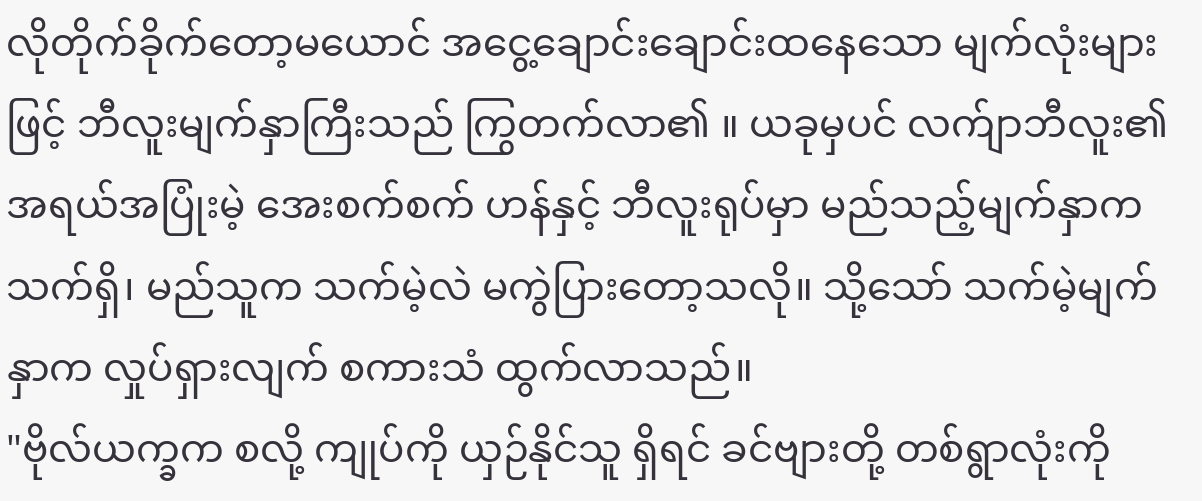လိုတိုက်ခိုက်တော့မယောင် အငွေ့ချောင်းချောင်းထနေသော မျက်လုံးများဖြင့် ဘီလူးမျက်နှာကြီးသည် ကြွတက်လာ၏ ။ ယခုမှပင် လက်ျာဘီလူး၏ အရယ်အပြုံးမဲ့ အေးစက်စက် ဟန်နှင့် ဘီလူးရုပ်မှာ မည်သည့်မျက်နှာက သက်ရှိ၊ မည်သူက သက်မဲ့လဲ မကွဲပြားတော့သလို။ သို့သော် သက်မဲ့မျက်နှာက လှုပ်ရှားလျက် စကားသံ ထွက်လာသည်။
"ဗိုလ်ယက္ခက စလို့ ကျုပ်ကို ယှဉ်နိုင်သူ ရှိရင် ခင်ဗျားတို့ တစ်ရွာလုံးကို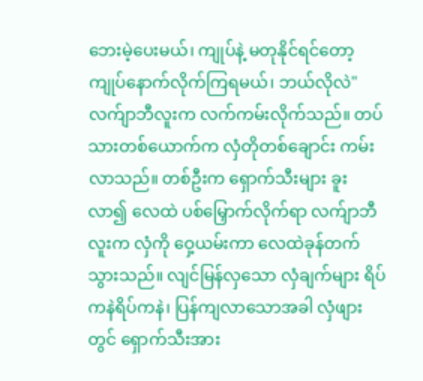ဘေးမဲ့ပေးမယ်၊ ကျုပ်နဲ့ မတုနိုင်ရင်တော့ ကျုပ်နောက်လိုက်ကြရမယ်၊ ဘယ်လိုလဲ"
လက်ျာဘီလူးက လက်ကမ်းလိုက်သည်။ တပ်သားတစ်ယောက်က လှံတိုတစ်ချောင်း ကမ်းလာသည်။ တစ်ဦးက ရှောက်သီးများ ခူးလာ၍ လေထဲ ပစ်မြှောက်လိုက်ရာ လက်ျာဘီလူးက လှံကို ဝှေ့ယမ်းကာ လေထဲခုန်တက်သွားသည်။ လျင်မြန်လှသော လှံချက်များ ရိပ်ကနဲရိပ်ကနဲ၊ ပြန်ကျလာသောအခါ လှံဖျားတွင် ရှောက်သီးအား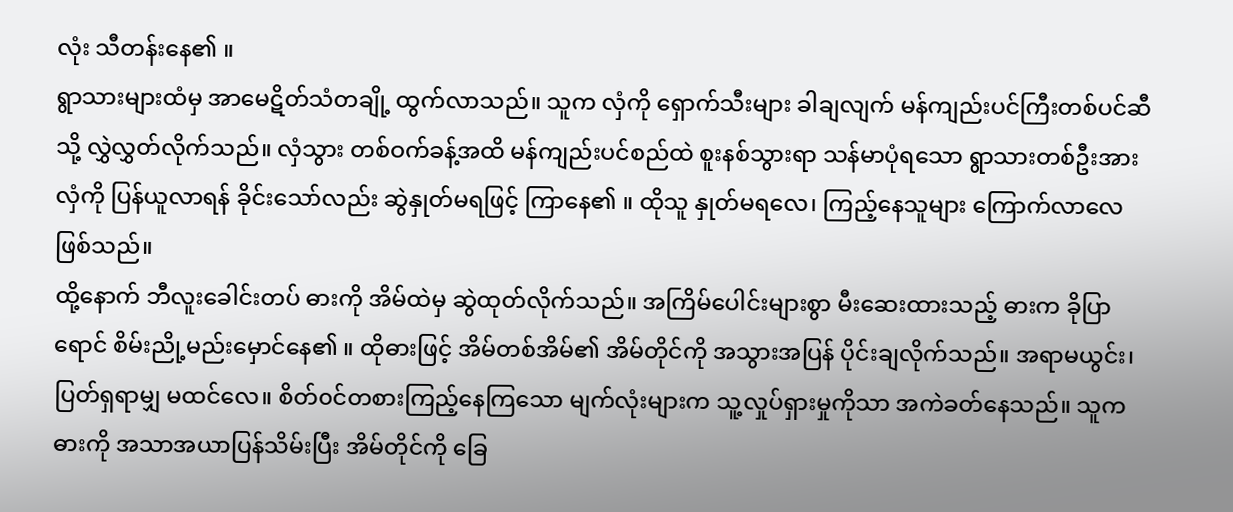လုံး သီတန်းနေ၏ ။
ရွာသားများထံမှ အာမေဋိတ်သံတချို့ ထွက်လာသည်။ သူက လှံကို ရှောက်သီးများ ခါချလျက် မန်ကျည်းပင်ကြီးတစ်ပင်ဆီသို့ လွှဲလွှတ်လိုက်သည်။ လှံသွား တစ်ဝက်ခန့်အထိ မန်ကျည်းပင်စည်ထဲ စူးနစ်သွားရာ သန်မာပုံရသော ရွာသားတစ်ဦးအား လှံကို ပြန်ယူလာရန် ခိုင်းသော်လည်း ဆွဲနှုတ်မရဖြင့် ကြာနေ၏ ။ ထိုသူ နှုတ်မရလေ၊ ကြည့်နေသူများ ကြောက်လာလေ ဖြစ်သည်။
ထို့နောက် ဘီလူးခေါင်းတပ် ဓားကို အိမ်ထဲမှ ဆွဲထုတ်လိုက်သည်။ အကြိမ်ပေါင်းများစွာ မီးဆေးထားသည့် ဓားက ခိုပြာရောင် စိမ်းညို့မည်းမှောင်နေ၏ ။ ထိုဓားဖြင့် အိမ်တစ်အိမ်၏ အိမ်တိုင်ကို အသွားအပြန် ပိုင်းချလိုက်သည်။ အရာမယွင်း၊ ပြတ်ရှရာမျှ မထင်လေ။ စိတ်၀င်တစားကြည့်နေကြသော မျက်လုံးများက သူ့လှုပ်ရှားမှုကိုသာ အကဲခတ်နေသည်။ သူက ဓားကို အသာအယာပြန်သိမ်းပြီး အိမ်တိုင်ကို ခြေ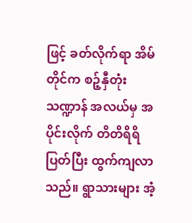ဖြင့် ခတ်လိုက်ရာ အိမ်တိုင်က စဉ့်နှီတုံးသဏ္ဍာန် အလယ်မှ အပိုင်းလိုက် တိတိရိရိ ပြတ်ပြီး ထွက်ကျလာသည်။ ရွာသားများ အံ့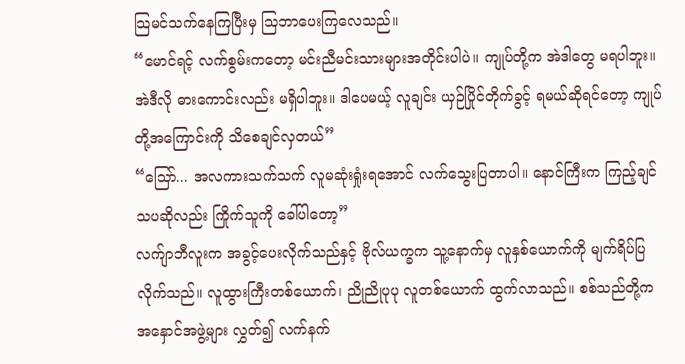သြမင်သက်နေကြပြီးမှ သြဘာပေးကြလေသည်။
“မောင်ရင့် လက်စွမ်းကတော့ မင်းညီမင်းသားများအတိုင်းပါပဲ။ ကျုပ်တို့က အဲဒါတွေ မရပါဘူး။ အဲဒီလို ဓားကောင်းလည်း မရှိပါဘူး။ ဒါပေမယ့် လူချင်း ယှဉ်ပြိုင်တိုက်ခွင့် ရမယ်ဆိုရင်တော့ ကျုပ်တို့အကြောင်းကို သိစေချင်လှတယ်”
“သြော်... အလကားသက်သက် လူမဆုံးရှုံးရအောင် လက်သွေးပြတာပါ။ နောင်ကြီးက ကြည့်ချင်သပဆိုလည်း ကြိုက်သူကို ခေါ်ပါတော့”
လက်ျာဘီလူးက အခွင့်ပေးလိုက်သည်နှင့် ဗိုလ်ယက္ခက သူ့နောက်မှ လူနှစ်ယောက်ကို မျက်ရိပ်ပြလိုက်သည်။ လူထွားကြီးတစ်ယောက်၊ ညိုညိုပုပု လူတစ်ယောက် ထွက်လာသည်။ စစ်သည်တို့က အနှောင်အဖွဲ့များ လွှတ်၍ လက်နက်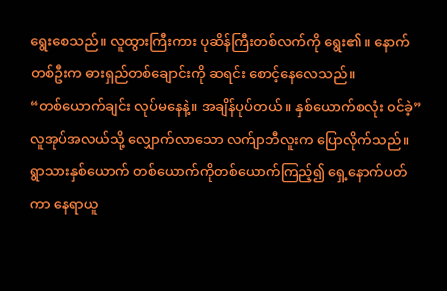ရွေးစေသည်။ လူထွားကြီးကား ပုဆိန်ကြီးတစ်လက်ကို ရွေး၏ ။ နောက်တစ်ဦးက ဓားရှည်တစ်ချောင်းကို ဆရင်း စောင့်နေလေသည်။
“တစ်ယောက်ချင်း လုပ်မနေနဲ့။ အချိန်ပုပ်တယ်။ နှစ်ယောက်စလုံး ၀င်ခဲ့”
လူအုပ်အလယ်သို့ လျှောက်လာသော လက်ျာဘီလူးက ပြောလိုက်သည်။ ရွာသားနှစ်ယောက် တစ်ယောက်ကိုတစ်ယောက်ကြည့်၍ ရှေ့နောက်ပတ်ကာ နေရာယူ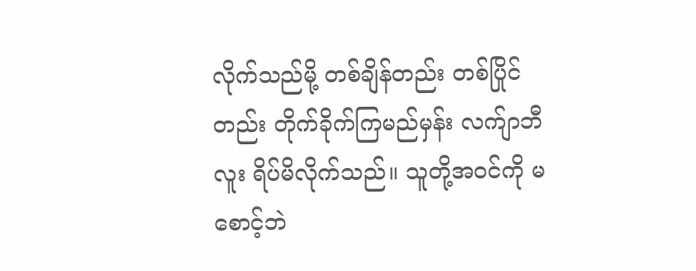လိုက်သည်မို့ တစ်ချိန်တည်း တစ်ပြိုင်တည်း တိုက်ခိုက်ကြမည်မှန်း လက်ျာဘီလူး ရိပ်မိလိုက်သည်။ သူတို့အဝင်ကို မစောင့်ဘဲ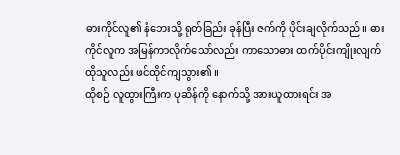ဓားကိုင်လူ၏ နံဘေးသို့ ရုတ်ခြည်း ခုန်ပြီး ဇက်ကို ပိုင်းချလိုက်သည်။ ဓားကိုင်လူက အမြန်ကာလိုက်သော်လည်း ကာသောဓား ထက်ပိုင်းကျိုးလျက် ထိုသူလည်း ဖင်ထိုင်ကျသွား၏ ။
ထိုစဉ် လူထွားကြီးက ပုဆိန်ကို နောက်သို့ အားယူထားရင်း အ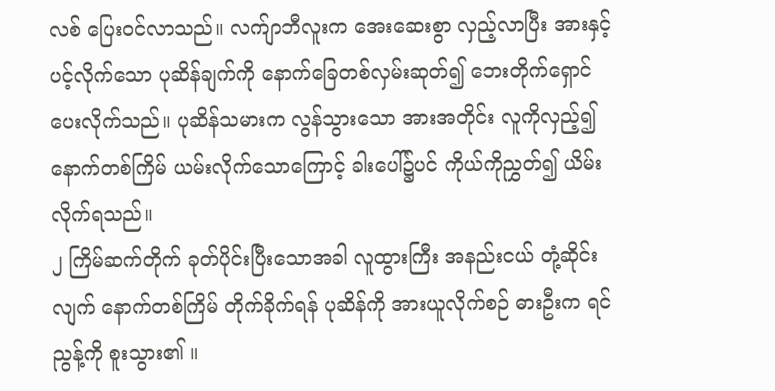လစ် ပြေးဝင်လာသည်။ လက်ျာဘီလူးက အေးဆေးစွာ လှည့်လာပြီး အားနှင့်ပင့်လိုက်သော ပုဆိန်ချက်ကို နောက်ခြေတစ်လှမ်းဆုတ်၍ ဘေးတိုက်ရှောင်ပေးလိုက်သည်။ ပုဆိန်သမားက လွန်သွားသော အားအတိုင်း လူကိုလှည့်၍ နောက်တစ်ကြိမ် ယမ်းလိုက်သောကြောင့် ခါးပေါ်၌ပင် ကိုယ်ကိုညွှတ်၍ ယိမ်းလိုက်ရသည်။
၂ ကြိမ်ဆက်တိုက် ခုတ်ပိုင်းပြီးသောအခါ လူထွားကြီး အနည်းငယ် တုံ့ဆိုင်းလျက် နောက်တစ်ကြိမ် တိုက်ခိုက်ရန် ပုဆိန်ကို အားယူလိုက်စဉ် ဓားဦးက ရင်ညွန့်ကို စူးသွား၏ ။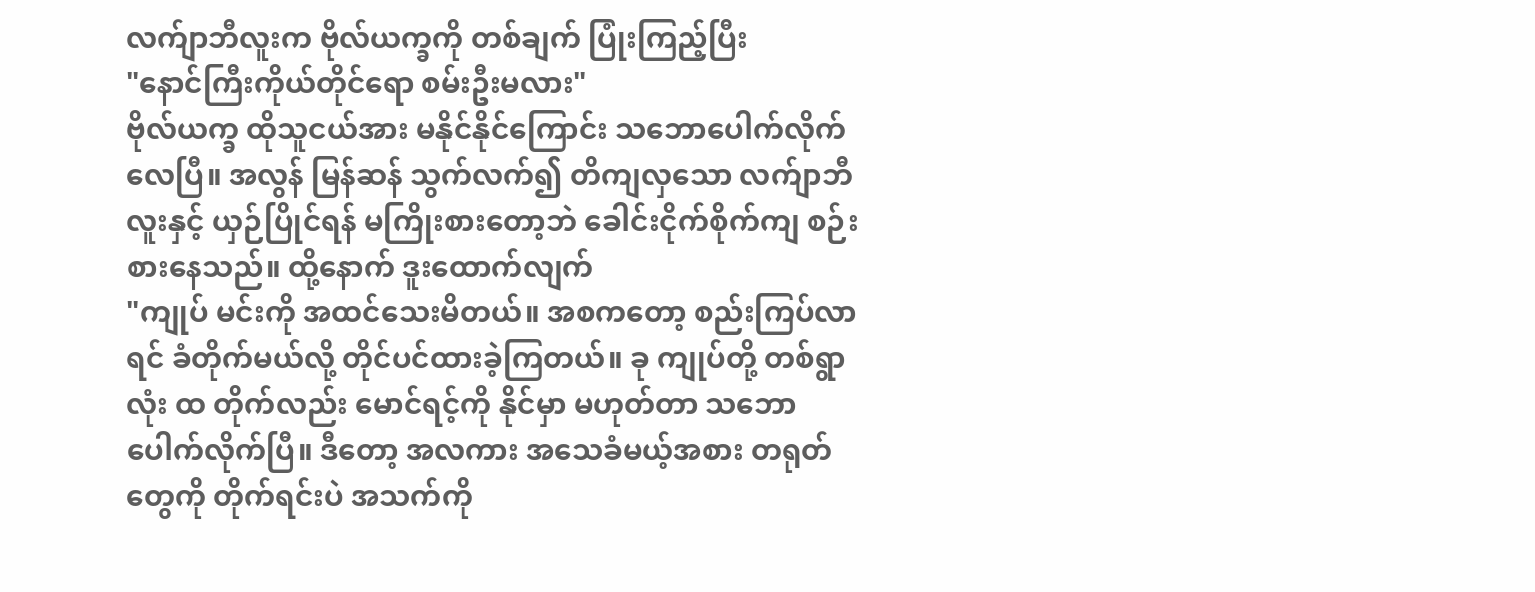လက်ျာဘီလူးက ဗိုလ်ယက္ခကို တစ်ချက် ပြုံးကြည့်ပြီး
"နောင်ကြီးကိုယ်တိုင်ရော စမ်းဦးမလား"
ဗိုလ်ယက္ခ ထိုသူငယ်အား မနိုင်နိုင်ကြောင်း သဘောပေါက်လိုက်လေပြီ။ အလွန် မြန်ဆန် သွက်လက်၍ တိကျလှသော လက်ျာဘီလူးနှင့် ယှဉ်ပြိုင်ရန် မကြိုးစားတော့ဘဲ ခေါင်းငိုက်စိုက်ကျ စဉ်းစားနေသည်။ ထို့နောက် ဒူးထောက်လျက်
"ကျုပ် မင်းကို အထင်သေးမိတယ်။ အစကတော့ စည်းကြပ်လာရင် ခံတိုက်မယ်လို့ တိုင်ပင်ထားခဲ့ကြတယ်။ ခု ကျုပ်တို့ တစ်ရွာလုံး ထ တိုက်လည်း မောင်ရင့်ကို နိုင်မှာ မဟုတ်တာ သဘောပေါက်လိုက်ပြီ။ ဒီတော့ အလကား အသေခံမယ့်အစား တရုတ်တွေကို တိုက်ရင်းပဲ အသက်ကို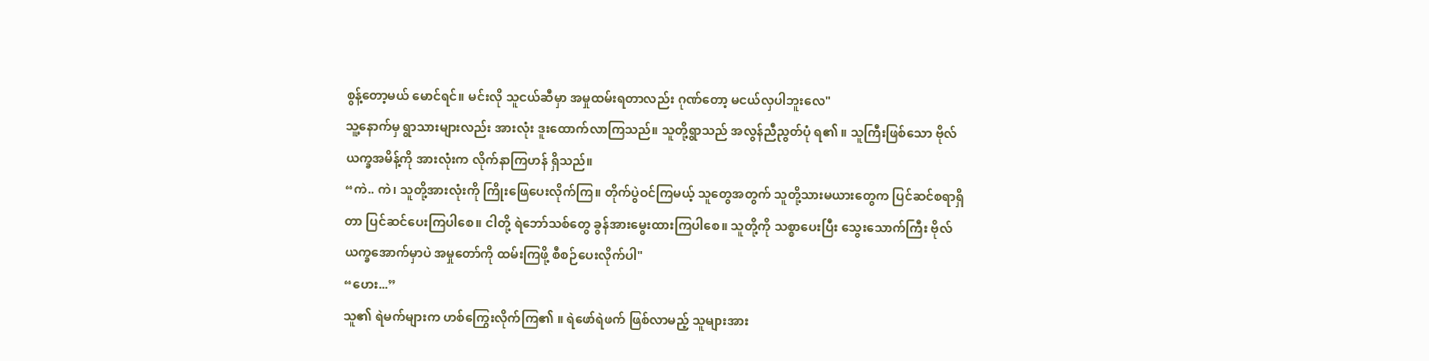စွန့်တော့မယ် မောင်ရင်။ မင်းလို သူငယ်ဆီမှာ အမှုထမ်းရတာလည်း ဂုဏ်တော့ မငယ်လှပါဘူးလေ"
သူ့နောက်မှ ရွာသားများလည်း အားလုံး ဒူးထောက်လာကြသည်။ သူတို့ရွာသည် အလွန်ညီညွတ်ပုံ ရ၏ ။ သူကြီးဖြစ်သော ဗိုလ်ယက္ခအမိန့်ကို အားလုံးက လိုက်နာကြဟန် ရှိသည်။
“ကဲ.. ကဲ၊ သူတို့အားလုံးကို ကြိုးဖြေပေးလိုက်ကြ။ တိုက်ပွဲဝင်ကြမယ့် သူတွေအတွက် သူတို့သားမယားတွေက ပြင်ဆင်စရာရှိတာ ပြင်ဆင်ပေးကြပါစေ။ ငါတို့ ရဲဘော်သစ်တွေ ခွန်အားမွေးထားကြပါစေ။ သူတို့ကို သစ္စာပေးပြီး သွေးသောက်ကြီး ဗိုလ်ယက္ခအောက်မှာပဲ အမှုတော်ကို ထမ်းကြဖို့ စီစဉ်ပေးလိုက်ပါ"
“ဟေး...”
သူ၏ ရဲမက်များက ဟစ်ကြွေးလိုက်ကြ၏ ။ ရဲဖော်ရဲဖက် ဖြစ်လာမည့် သူများအား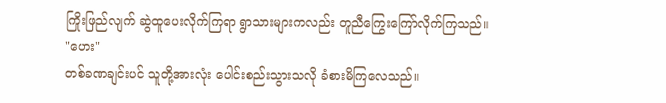ကြိုးဖြည်လျက် ဆွဲထူပေးလိုက်ကြရာ ရွာသားများကလည်း တူညီကြွေးကြော်လိုက်ကြသည်။
"ဟေး"
တစ်ခဏချင်းပင် သူတို့အားလုံး ပေါင်းစည်းသွားသလို ခံစားမိကြလေသည်။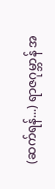(ဆက်ရန်...) ရာဇဂုမ္ဘာန် အ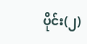ပိုင်း(၂)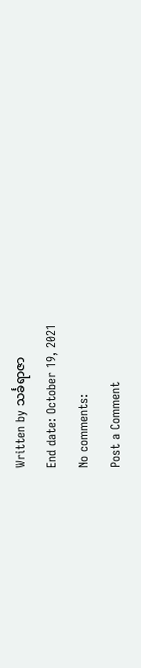Written by သင်္ခရာဇာ
End date: October 19, 2021
No comments:
Post a Comment